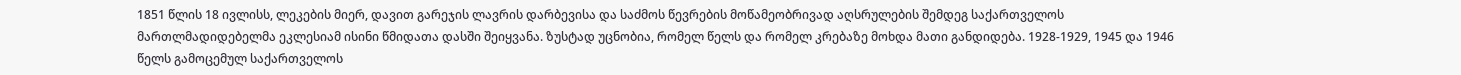1851 წლის 18 ივლისს, ლეკების მიერ, დავით გარეჯის ლავრის დარბევისა და საძმოს წევრების მოწამეობრივად აღსრულების შემდეგ საქართველოს მართლმადიდებელმა ეკლესიამ ისინი წმიდათა დასში შეიყვანა. ზუსტად უცნობია, რომელ წელს და რომელ კრებაზე მოხდა მათი განდიდება. 1928-1929, 1945 და 1946 წელს გამოცემულ საქართველოს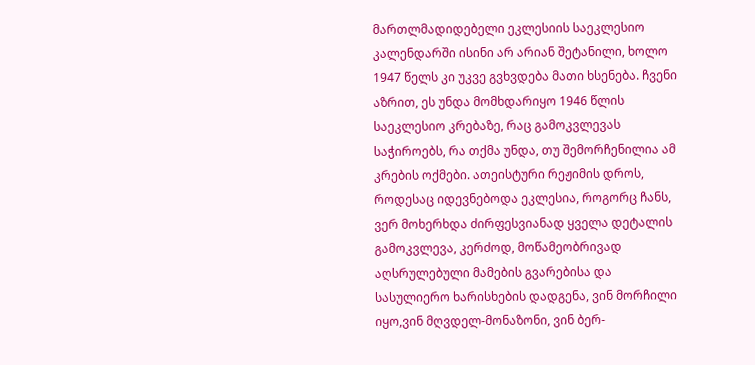მართლმადიდებელი ეკლესიის საეკლესიო კალენდარში ისინი არ არიან შეტანილი, ხოლო 1947 წელს კი უკვე გვხვდება მათი ხსენება. ჩვენი აზრით, ეს უნდა მომხდარიყო 1946 წლის საეკლესიო კრებაზე, რაც გამოკვლევას საჭიროებს, რა თქმა უნდა, თუ შემორჩენილია ამ კრების ოქმები. ათეისტური რეჟიმის დროს, როდესაც იდევნებოდა ეკლესია, როგორც ჩანს, ვერ მოხერხდა ძირფესვიანად ყველა დეტალის გამოკვლევა, კერძოდ, მოწამეობრივად აღსრულებული მამების გვარებისა და სასულიერო ხარისხების დადგენა, ვინ მორჩილი იყო,ვინ მღვდელ-მონაზონი, ვინ ბერ-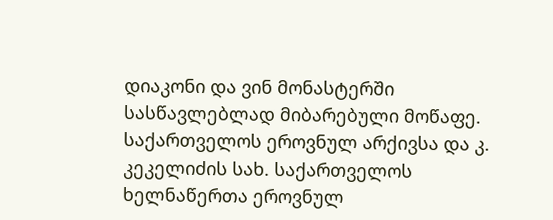დიაკონი და ვინ მონასტერში სასწავლებლად მიბარებული მოწაფე. საქართველოს ეროვნულ არქივსა და კ. კეკელიძის სახ. საქართველოს ხელნაწერთა ეროვნულ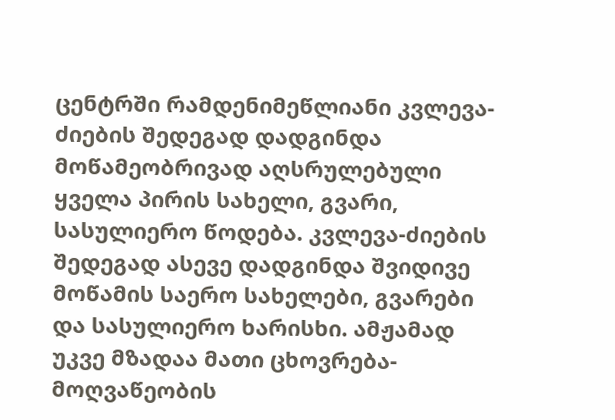ცენტრში რამდენიმეწლიანი კვლევა-ძიების შედეგად დადგინდა მოწამეობრივად აღსრულებული ყველა პირის სახელი, გვარი, სასულიერო წოდება. კვლევა-ძიების შედეგად ასევე დადგინდა შვიდივე მოწამის საერო სახელები, გვარები და სასულიერო ხარისხი. ამჟამად უკვე მზადაა მათი ცხოვრება-მოღვაწეობის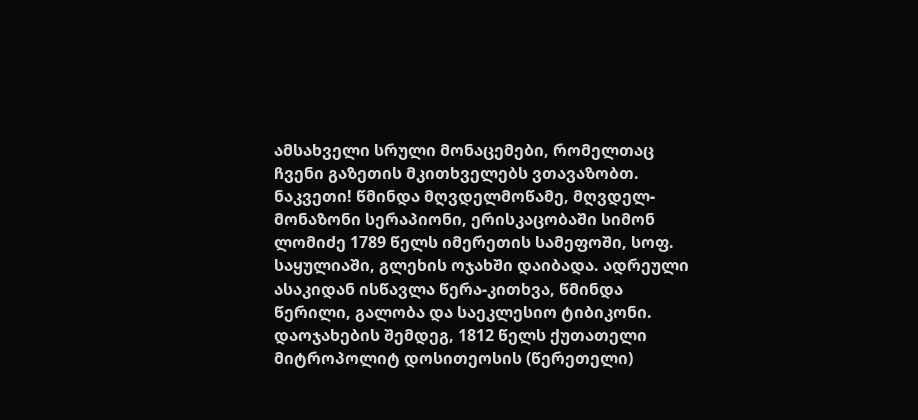ამსახველი სრული მონაცემები, რომელთაც ჩვენი გაზეთის მკითხველებს ვთავაზობთ. ნაკვეთი! წმინდა მღვდელმოწამე, მღვდელ-მონაზონი სერაპიონი, ერისკაცობაში სიმონ ლომიძე 1789 წელს იმერეთის სამეფოში, სოფ. საყულიაში, გლეხის ოჯახში დაიბადა. ადრეული ასაკიდან ისწავლა წერა-კითხვა, წმინდა წერილი, გალობა და საეკლესიო ტიბიკონი. დაოჯახების შემდეგ, 1812 წელს ქუთათელი მიტროპოლიტ დოსითეოსის (წერეთელი)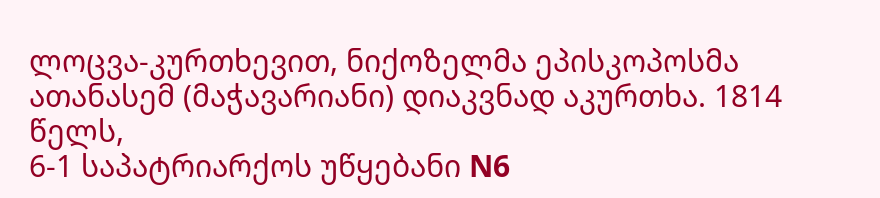ლოცვა-კურთხევით, ნიქოზელმა ეპისკოპოსმა ათანასემ (მაჭავარიანი) დიაკვნად აკურთხა. 1814 წელს,
6-1 საპატრიარქოს უწყებანი N6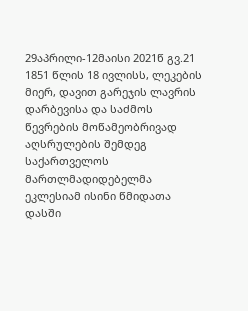29აპრილი-12მაისი 2021წ გვ.21
1851 წლის 18 ივლისს, ლეკების მიერ, დავით გარეჯის ლავრის დარბევისა და საძმოს წევრების მოწამეობრივად აღსრულების შემდეგ საქართველოს მართლმადიდებელმა ეკლესიამ ისინი წმიდათა დასში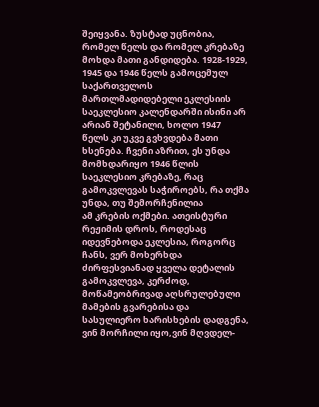შეიყვანა. ზუსტად უცნობია, რომელ წელს და რომელ კრებაზე მოხდა მათი განდიდება. 1928-1929, 1945 და 1946 წელს გამოცემულ საქართველოს მართლმადიდებელი ეკლესიის საეკლესიო კალენდარში ისინი არ არიან შეტანილი, ხოლო 1947 წელს კი უკვე გვხვდება მათი ხსენება. ჩვენი აზრით, ეს უნდა მომხდარიყო 1946 წლის საეკლესიო კრებაზე, რაც გამოკვლევას საჭიროებს, რა თქმა უნდა, თუ შემორჩენილია
ამ კრების ოქმები. ათეისტური რეჟიმის დროს, როდესაც იდევნებოდა ეკლესია, როგორც ჩანს, ვერ მოხერხდა ძირფესვიანად ყველა დეტალის გამოკვლევა, კერძოდ, მოწამეობრივად აღსრულებული მამების გვარებისა და სასულიერო ხარისხების დადგენა, ვინ მორჩილი იყო,ვინ მღვდელ-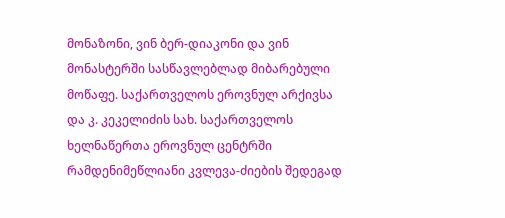მონაზონი, ვინ ბერ-დიაკონი და ვინ მონასტერში სასწავლებლად მიბარებული მოწაფე. საქართველოს ეროვნულ არქივსა და კ. კეკელიძის სახ. საქართველოს ხელნაწერთა ეროვნულ ცენტრში რამდენიმეწლიანი კვლევა-ძიების შედეგად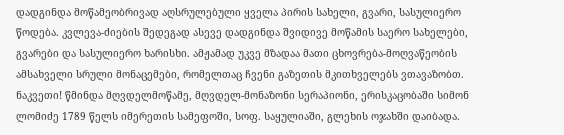დადგინდა მოწამეობრივად აღსრულებული ყველა პირის სახელი, გვარი, სასულიერო წოდება. კვლევა-ძიების შედეგად ასევე დადგინდა შვიდივე მოწამის საერო სახელები, გვარები და სასულიერო ხარისხი. ამჟამად უკვე მზადაა მათი ცხოვრება-მოღვაწეობის ამსახველი სრული მონაცემები, რომელთაც ჩვენი გაზეთის მკითხველებს ვთავაზობთ. ნაკვეთი! წმინდა მღვდელმოწამე, მღვდელ-მონაზონი სერაპიონი, ერისკაცობაში სიმონ ლომიძე 1789 წელს იმერეთის სამეფოში, სოფ. საყულიაში, გლეხის ოჯახში დაიბადა.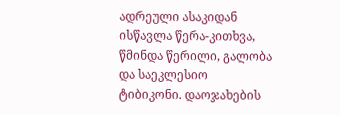ადრეული ასაკიდან ისწავლა წერა-კითხვა, წმინდა წერილი, გალობა და საეკლესიო ტიბიკონი. დაოჯახების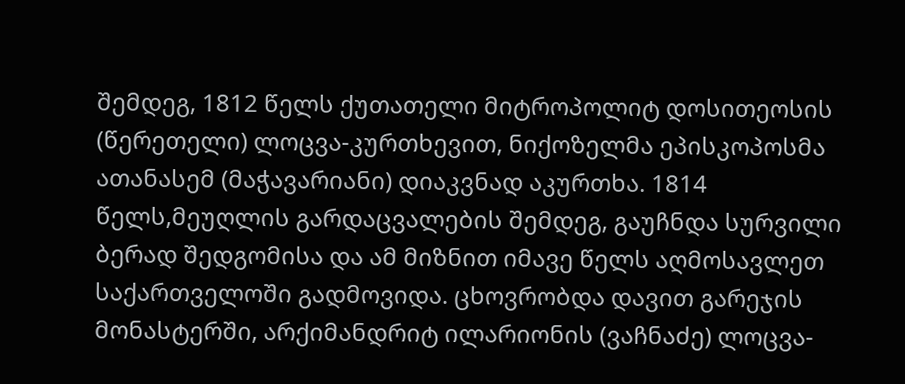შემდეგ, 1812 წელს ქუთათელი მიტროპოლიტ დოსითეოსის (წერეთელი) ლოცვა-კურთხევით, ნიქოზელმა ეპისკოპოსმა ათანასემ (მაჭავარიანი) დიაკვნად აკურთხა. 1814 წელს,მეუღლის გარდაცვალების შემდეგ, გაუჩნდა სურვილი ბერად შედგომისა და ამ მიზნით იმავე წელს აღმოსავლეთ საქართველოში გადმოვიდა. ცხოვრობდა დავით გარეჯის მონასტერში, არქიმანდრიტ ილარიონის (ვაჩნაძე) ლოცვა-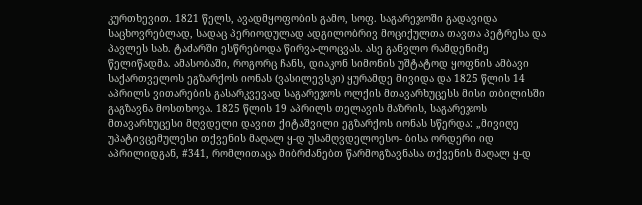კურთხევით. 1821 წელს, ავადმყოფობის გამო, სოფ. საგარეჯოში გადავიდა საცხოვრებლად, სადაც პერიოდულად ადგილობრივ მოციქულთა თავთა პეტრესა და პავლეს სახ. ტაძარში ესწრებოდა წირვა-ლოცვას. ასე განვლო რამდენიმე წელიწადმა. ამასობაში, როგორც ჩანს, დიაკონ სიმონის უშტატოდ ყოფნის ამბავი საქართველოს ეგზარქოს იონას (ვასილევსკი) ყურამდე მივიდა და 1825 წლის 14 აპრილს ვითარების გასარკვევად საგარეჯოს ოლქის მთავარხუცესს მისი თბილისში გაგზავნა მოსთხოვა. 1825 წლის 19 აპრილს თელავის მაზრის, საგარეჯოს მთავარხუცესი მღვდელი დავით ქიტაშვილი ეგზარქოს იონას სწერდა: „მივიღე უპატივცემულესი თქვენის მაღალ ყ-დ უსამღვდელოესო- ბისა ორდერი იდ აპრილიდგან, #341, რომლითაცა მიბრძანებთ წარმოგზავნასა თქვენის მაღალ ყ-დ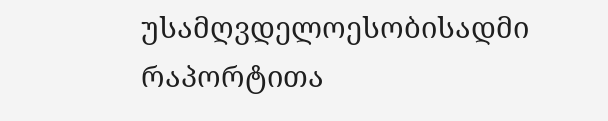უსამღვდელოესობისადმი რაპორტითა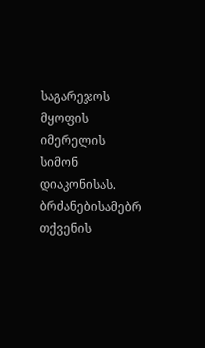საგარეჯოს მყოფის იმერელის სიმონ დიაკონისას. ბრძანებისამებრ თქვენის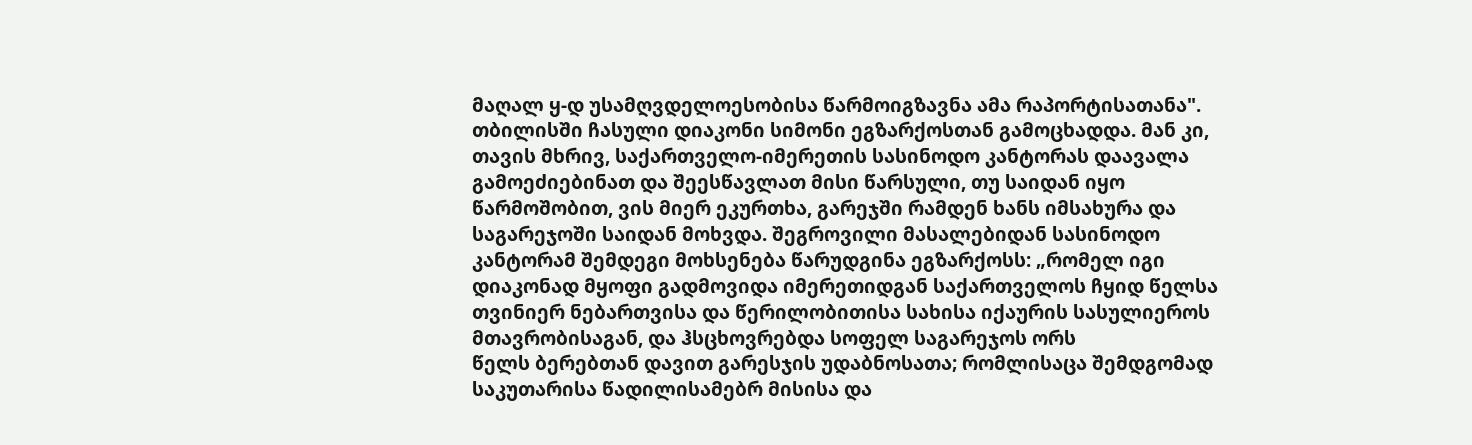მაღალ ყ-დ უსამღვდელოესობისა წარმოიგზავნა ამა რაპორტისათანა".
თბილისში ჩასული დიაკონი სიმონი ეგზარქოსთან გამოცხადდა. მან კი, თავის მხრივ, საქართველო-იმერეთის სასინოდო კანტორას დაავალა გამოეძიებინათ და შეესწავლათ მისი წარსული, თუ საიდან იყო წარმოშობით, ვის მიერ ეკურთხა, გარეჯში რამდენ ხანს იმსახურა და საგარეჯოში საიდან მოხვდა. შეგროვილი მასალებიდან სასინოდო კანტორამ შემდეგი მოხსენება წარუდგინა ეგზარქოსს: „რომელ იგი დიაკონად მყოფი გადმოვიდა იმერეთიდგან საქართველოს ჩყიდ წელსა თვინიერ ნებართვისა და წერილობითისა სახისა იქაურის სასულიეროს მთავრობისაგან, და ჰსცხოვრებდა სოფელ საგარეჯოს ორს
წელს ბერებთან დავით გარესჯის უდაბნოსათა; რომლისაცა შემდგომად საკუთარისა წადილისამებრ მისისა და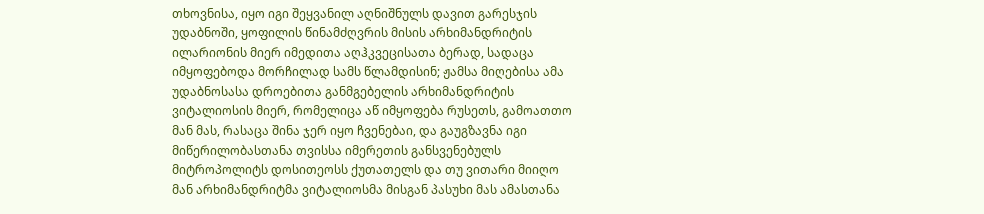თხოვნისა, იყო იგი შეყვანილ აღნიშნულს დავით გარესჯის უდაბნოში, ყოფილის წინამძღვრის მისის არხიმანდრიტის ილარიონის მიერ იმედითა აღჰკვეცისათა ბერად, სადაცა იმყოფებოდა მორჩილად სამს წლამდისინ; ჟამსა მიღებისა ამა უდაბნოსასა დროებითა განმგებელის არხიმანდრიტის ვიტალიოსის მიერ, რომელიცა აწ იმყოფება რუსეთს, გამოათთო მან მას, რასაცა შინა ჯერ იყო ჩვენებაი, და გაუგზავნა იგი მიწერილობასთანა თვისსა იმერეთის განსვენებულს მიტროპოლიტს დოსითეოსს ქუთათელს და თუ ვითარი მიიღო მან არხიმანდრიტმა ვიტალიოსმა მისგან პასუხი მას ამასთანა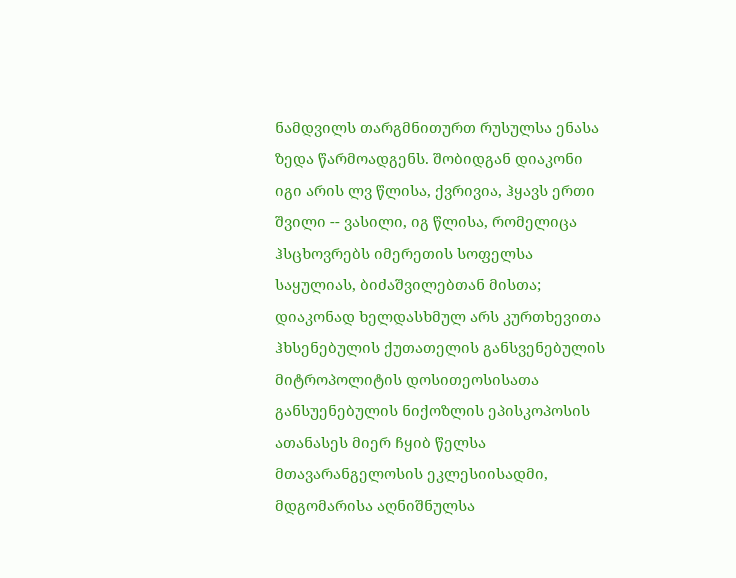ნამდვილს თარგმნითურთ რუსულსა ენასა ზედა წარმოადგენს. შობიდგან დიაკონი იგი არის ლვ წლისა, ქვრივია, ჰყავს ერთი შვილი -- ვასილი, იგ წლისა, რომელიცა ჰსცხოვრებს იმერეთის სოფელსა საყულიას, ბიძაშვილებთან მისთა; დიაკონად ხელდასხმულ არს კურთხევითა ჰხსენებულის ქუთათელის განსვენებულის მიტროპოლიტის დოსითეოსისათა განსუენებულის ნიქოზლის ეპისკოპოსის ათანასეს მიერ ჩყიბ წელსა მთავარანგელოსის ეკლესიისადმი, მდგომარისა აღნიშნულსა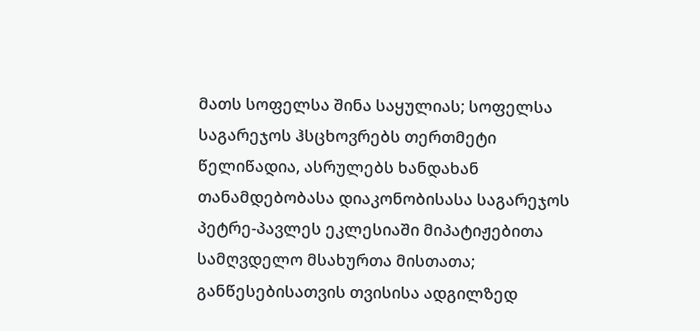მათს სოფელსა შინა საყულიას; სოფელსა საგარეჯოს ჰსცხოვრებს თერთმეტი წელიწადია, ასრულებს ხანდახან თანამდებობასა დიაკონობისასა საგარეჯოს პეტრე-პავლეს ეკლესიაში მიპატიჟებითა სამღვდელო მსახურთა მისთათა; განწესებისათვის თვისისა ადგილზედ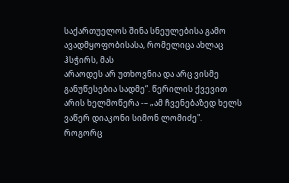საქართუელოს შინა სნეულებისა გამო ავადმყოფობისასა, რომელიცა ახლაც ჰსჭირს, მას
არაოდეს არ უთხოვნია და არც ვისმე განუწესებია სადმე“. წერილის ქვევით არის ხელმოწერა -– „ამ ჩვენებაზედ ხელს ვაწერ დიაკონი სიმონ ლომიძე".
როგორც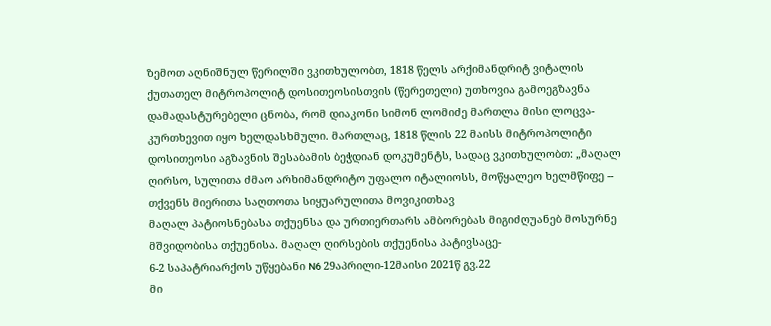ზემოთ აღნიშნულ წერილში ვკითხულობთ, 1818 წელს არქიმანდრიტ ვიტალის ქუთათელ მიტროპოლიტ დოსითეოსისთვის (წერეთელი) უთხოვია გამოეგზავნა დამადასტურებელი ცნობა, რომ დიაკონი სიმონ ლომიძე მართლა მისი ლოცვა-კურთხევით იყო ხელდასხმული. მართლაც, 1818 წლის 22 მაისს მიტროპოლიტი დოსითეოსი აგზავნის შესაბამის ბეჭდიან დოკუმენტს, სადაც ვკითხულობთ: „მაღალ ღირსო, სულითა ძმაო არხიმანდრიტო უფალო იტალიოსს, მოწყალეო ხელმწიფე -- თქვენს მიერითა საღთოთა სიყუარულითა მოვიკითხავ
მაღალ პატიოსნებასა თქუენსა და ურთიერთარს ამბორებას მიგიძღუანებ მოსურნე მშვიდობისა თქუენისა. მაღალ ღირსების თქუენისა პატივსაცე-
6-2 საპატრიარქოს უწყებანი N6 29აპრილი-12მაისი 2021წ გვ.22
მი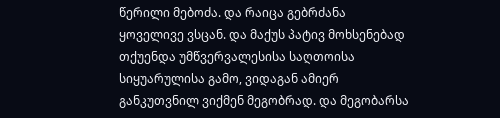წერილი მებოძა. და რაიცა გებრძანა ყოველივე ვსცან. და მაქუს პატივ მოხსენებად თქუენდა უმწვერვალესისა საღთოისა სიყუარულისა გამო, ვიდაგან ამიერ განკუთვნილ ვიქმენ მეგობრად. და მეგობარსა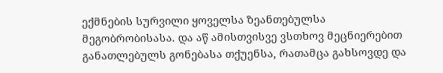ექმნების სურვილი ყოველსა ზეანთებულსა მეგობრობისასა. და აწ ამისთვისვე ვსთხოვ მეცნიერებით განათლებულს გონებასა თქუენსა, რათამცა გახსოვდე და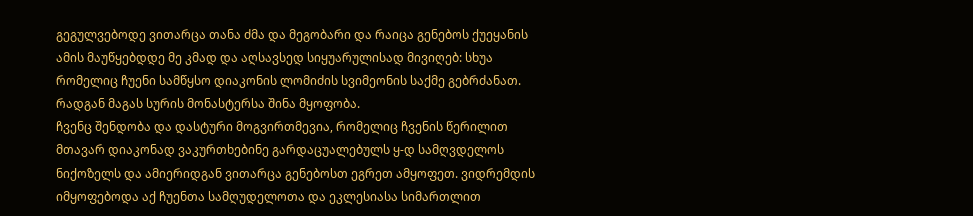გეგულვებოდე ვითარცა თანა ძმა და მეგობარი და რაიცა გენებოს ქუეყანის ამის მაუწყებდდე მე კმად და აღსავსედ სიყუარულისად მივიღებ: სხუა რომელიც ჩუენი სამწყსო დიაკონის ლომიძის სვიმეონის საქმე გებრძანათ. რადგან მაგას სურის მონასტერსა შინა მყოფობა.
ჩვენც შენდობა და დასტური მოგვირთმევია, რომელიც ჩვენის წერილით მთავარ დიაკონად ვაკურთხებინე გარდაცუალებულს ყ-დ სამღვდელოს ნიქოზელს და ამიერიდგან ვითარცა გენებოსთ ეგრეთ ამყოფეთ. ვიდრემდის იმყოფებოდა აქ ჩუენთა სამღუდელოთა და ეკლესიასა სიმართლით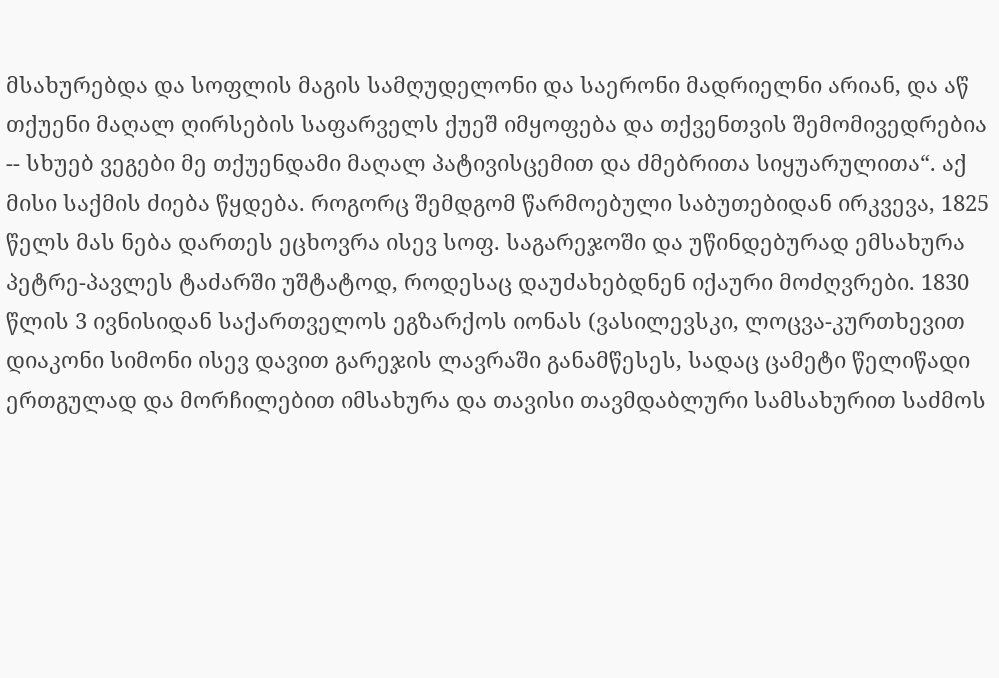მსახურებდა და სოფლის მაგის სამღუდელონი და საერონი მადრიელნი არიან, და აწ თქუენი მაღალ ღირსების საფარველს ქუეშ იმყოფება და თქვენთვის შემომივედრებია -- სხუებ ვეგები მე თქუენდამი მაღალ პატივისცემით და ძმებრითა სიყუარულითა“. აქ მისი საქმის ძიება წყდება. როგორც შემდგომ წარმოებული საბუთებიდან ირკვევა, 1825 წელს მას ნება დართეს ეცხოვრა ისევ სოფ. საგარეჯოში და უწინდებურად ემსახურა პეტრე-პავლეს ტაძარში უშტატოდ, როდესაც დაუძახებდნენ იქაური მოძღვრები. 1830 წლის 3 ივნისიდან საქართველოს ეგზარქოს იონას (ვასილევსკი, ლოცვა-კურთხევით დიაკონი სიმონი ისევ დავით გარეჯის ლავრაში განამწესეს, სადაც ცამეტი წელიწადი ერთგულად და მორჩილებით იმსახურა და თავისი თავმდაბლური სამსახურით საძმოს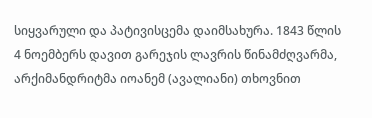სიყვარული და პატივისცემა დაიმსახურა. 1843 წლის 4 ნოემბერს დავით გარეჯის ლავრის წინამძღვარმა, არქიმანდრიტმა იოანემ (ავალიანი) თხოვნით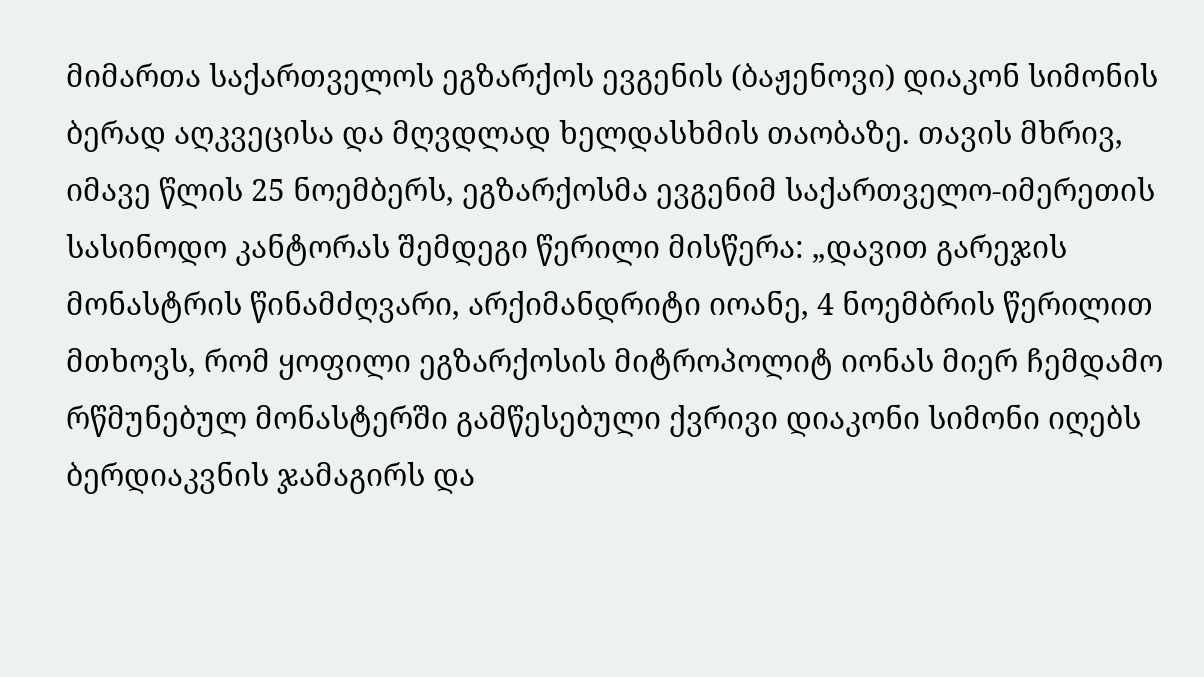მიმართა საქართველოს ეგზარქოს ევგენის (ბაჟენოვი) დიაკონ სიმონის ბერად აღკვეცისა და მღვდლად ხელდასხმის თაობაზე. თავის მხრივ, იმავე წლის 25 ნოემბერს, ეგზარქოსმა ევგენიმ საქართველო-იმერეთის სასინოდო კანტორას შემდეგი წერილი მისწერა: „დავით გარეჯის მონასტრის წინამძღვარი, არქიმანდრიტი იოანე, 4 ნოემბრის წერილით მთხოვს, რომ ყოფილი ეგზარქოსის მიტროპოლიტ იონას მიერ ჩემდამო რწმუნებულ მონასტერში გამწესებული ქვრივი დიაკონი სიმონი იღებს ბერდიაკვნის ჯამაგირს და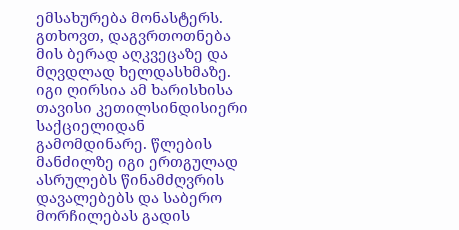ემსახურება მონასტერს. გთხოვთ, დაგვრთოთნება მის ბერად აღკვეცაზე და მღვდლად ხელდასხმაზე. იგი ღირსია ამ ხარისხისა თავისი კეთილსინდისიერი საქციელიდან გამომდინარე. წლების მანძილზე იგი ერთგულად ასრულებს წინამძღვრის დავალებებს და საბერო მორჩილებას გადის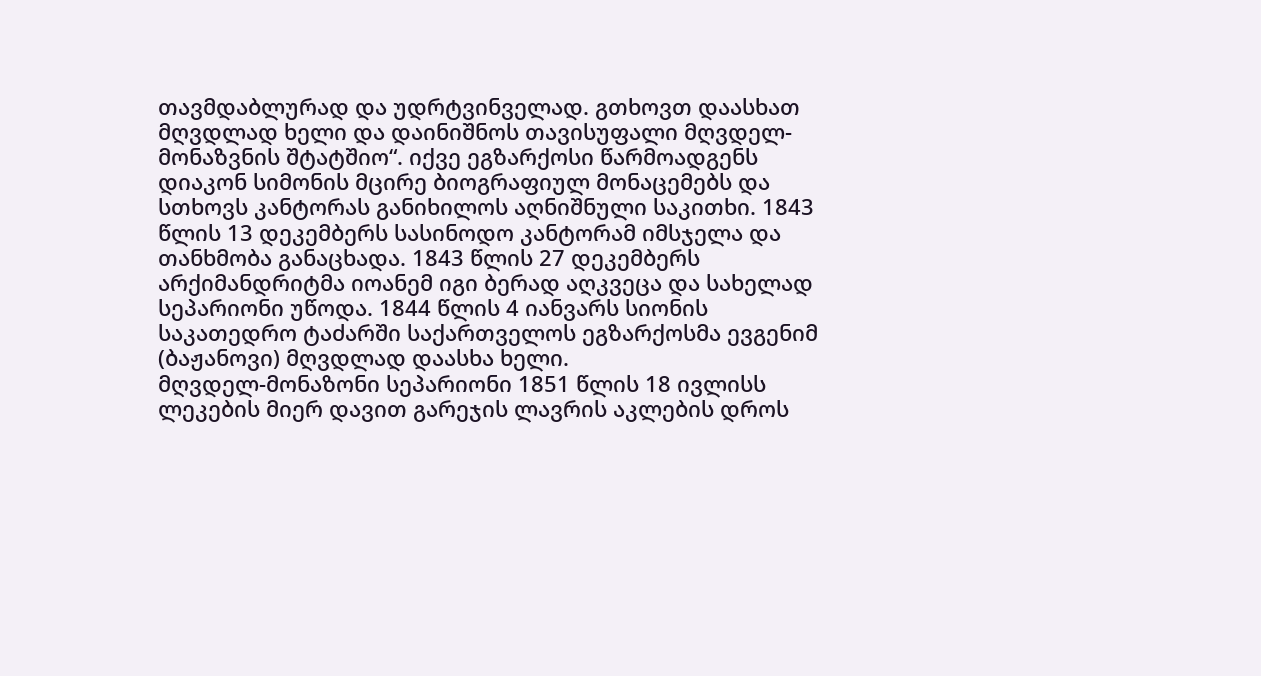თავმდაბლურად და უდრტვინველად. გთხოვთ დაასხათ მღვდლად ხელი და დაინიშნოს თავისუფალი მღვდელ-მონაზვნის შტატშიო“. იქვე ეგზარქოსი წარმოადგენს დიაკონ სიმონის მცირე ბიოგრაფიულ მონაცემებს და სთხოვს კანტორას განიხილოს აღნიშნული საკითხი. 1843 წლის 13 დეკემბერს სასინოდო კანტორამ იმსჯელა და თანხმობა განაცხადა. 1843 წლის 27 დეკემბერს არქიმანდრიტმა იოანემ იგი ბერად აღკვეცა და სახელად სეპარიონი უწოდა. 1844 წლის 4 იანვარს სიონის საკათედრო ტაძარში საქართველოს ეგზარქოსმა ევგენიმ (ბაჟანოვი) მღვდლად დაასხა ხელი.
მღვდელ-მონაზონი სეპარიონი 1851 წლის 18 ივლისს ლეკების მიერ დავით გარეჯის ლავრის აკლების დროს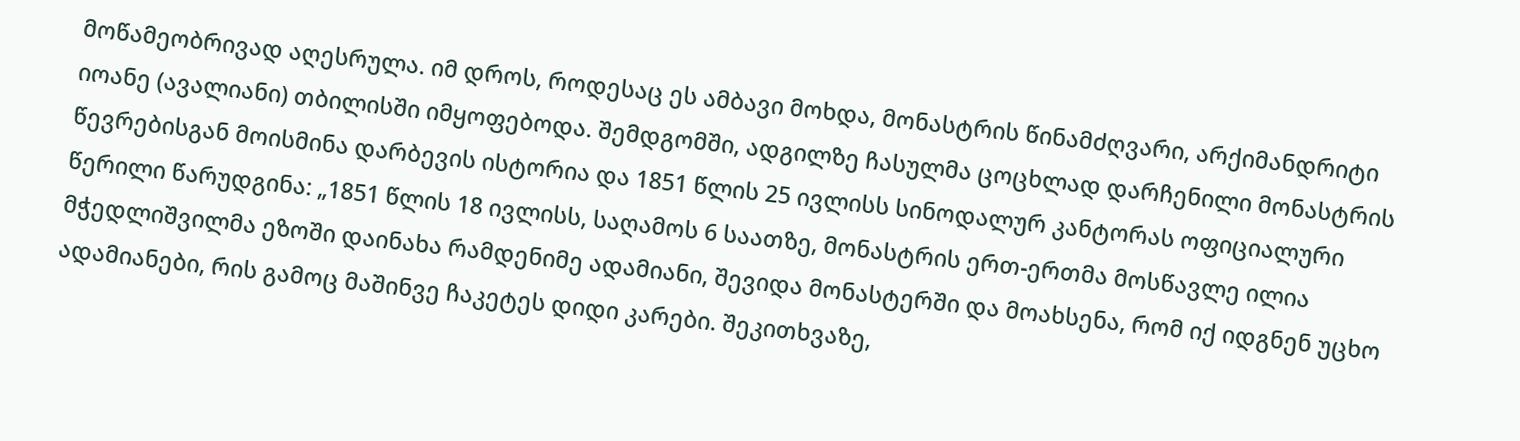მოწამეობრივად აღესრულა. იმ დროს, როდესაც ეს ამბავი მოხდა, მონასტრის წინამძღვარი, არქიმანდრიტი იოანე (ავალიანი) თბილისში იმყოფებოდა. შემდგომში, ადგილზე ჩასულმა ცოცხლად დარჩენილი მონასტრის წევრებისგან მოისმინა დარბევის ისტორია და 1851 წლის 25 ივლისს სინოდალურ კანტორას ოფიციალური წერილი წარუდგინა: „1851 წლის 18 ივლისს, საღამოს 6 საათზე, მონასტრის ერთ-ერთმა მოსწავლე ილია მჭედლიშვილმა ეზოში დაინახა რამდენიმე ადამიანი, შევიდა მონასტერში და მოახსენა, რომ იქ იდგნენ უცხო ადამიანები, რის გამოც მაშინვე ჩაკეტეს დიდი კარები. შეკითხვაზე,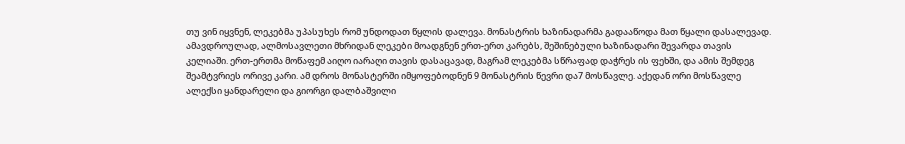თუ ვინ იყვნენ, ლეკებმა უპასუხეს რომ უნდოდათ წყლის დალევა. მონასტრის ხაზინადარმა გადააწოდა მათ წყალი დასალევად. ამავდროულად, ალმოსავლეთი მხრიდან ლეკები მოადგნენ ერთ-ერთ კარებს, შეშინებული ხაზინადარი შევარდა თავის კელიაში. ერთ-ერთმა მოწაფემ აიღო იარაღი თავის დასაცავად, მაგრამ ლეკებმა სწრაფად დაჭრეს ის ფეხში, და ამის შემდეგ შეამტვრიეს ორივე კარი. ამ დროს მონასტერში იმყოფებოდნენ 9 მონასტრის წევრი და7 მოსწავლე. აქედან ორი მოსწავლე ალექსი ყანდარელი და გიორგი დალბაშვილი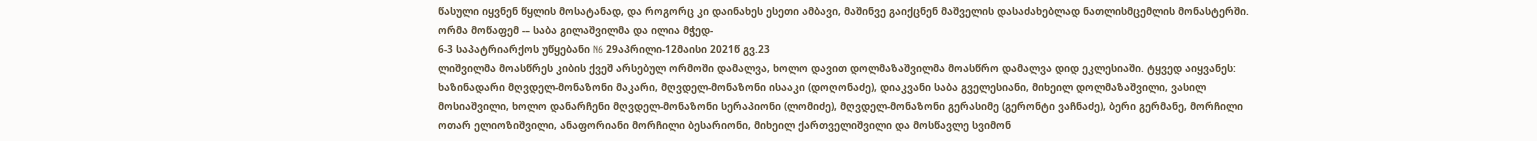წასული იყვნენ წყლის მოსატანად, და როგორც კი დაინახეს ესეთი ამბავი, მაშინვე გაიქცნენ მაშველის დასაძახებლად ნათლისმცემლის მონასტერში. ორმა მოწაფემ -– საბა გილაშვილმა და ილია მჭედ-
6-3 საპატრიარქოს უწყებანი N6 29აპრილი-12მაისი 2021წ გვ.23
ლიშვილმა მოასწრეს კიბის ქვეშ არსებულ ორმოში დამალვა, ხოლო დავით დოლმაზაშვილმა მოასწრო დამალვა დიდ ეკლესიაში. ტყვედ აიყვანეს: ხაზინადარი მღვდელ-მონაზონი მაკარი, მღვდელ-მონაზონი ისააკი (დოღონაძე), დიაკვანი საბა გველესიანი, მიხეილ დოლმაზაშვილი, ვასილ მოსიაშვილი, ხოლო დანარჩენი მღვდელ-მონაზონი სერაპიონი (ლომიძე), მღვდელ-მონაზონი გერასიმე (გერონტი ვაჩნაძე), ბერი გერმანე, მორჩილი ოთარ ელიოზიშვილი, ანაფორიანი მორჩილი ბესარიონი, მიხეილ ქართველიშვილი და მოსწავლე სვიმონ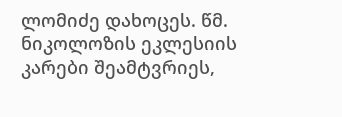ლომიძე დახოცეს. წმ. ნიკოლოზის ეკლესიის კარები შეამტვრიეს,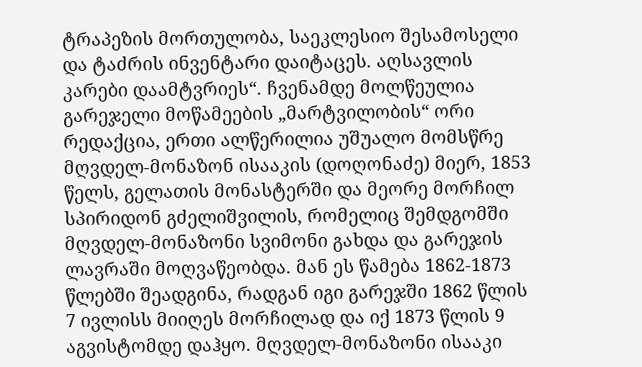ტრაპეზის მორთულობა, საეკლესიო შესამოსელი და ტაძრის ინვენტარი დაიტაცეს. აღსავლის კარები დაამტვრიეს“. ჩვენამდე მოლწეულია გარეჯელი მოწამეების „მარტვილობის“ ორი რედაქცია, ერთი ალწერილია უშუალო მომსწრე მღვდელ-მონაზონ ისააკის (დოღონაძე) მიერ, 1853 წელს, გელათის მონასტერში და მეორე მორჩილ სპირიდონ გძელიშვილის, რომელიც შემდგომში მღვდელ-მონაზონი სვიმონი გახდა და გარეჯის ლავრაში მოღვაწეობდა. მან ეს წამება 1862-1873 წლებში შეადგინა, რადგან იგი გარეჯში 1862 წლის 7 ივლისს მიიღეს მორჩილად და იქ 1873 წლის 9 აგვისტომდე დაჰყო. მღვდელ-მონაზონი ისააკი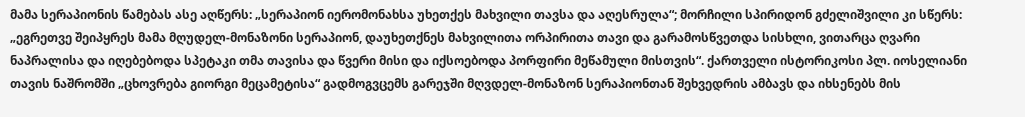მამა სერაპიონის წამებას ასე აღწერს: „სერაპიონ იერომონახსა უხეთქეს მახვილი თავსა და აღესრულა“; მორჩილი სპირიდონ გძელიშვილი კი სწერს: „ეგრეთვე შეიპყრეს მამა მღუდელ-მონაზონი სერაპიონ, დაუხეთქნეს მახვილითა ორპირითა თავი და გარამოსწვეთდა სისხლი, ვითარცა ღვარი ნაპრალისა და იღებებოდა სპეტაკი თმა თავისა და წვერი მისი და იქსოებოდა პორფირი მეწამული მისთვის“. ქართველი ისტორიკოსი პლ. იოსელიანი თავის ნაშრომში „ცხოვრება გიორგი მეცამეტისა“ გადმოგვცემს გარეჯში მღვდელ-მონაზონ სერაპიონთან შეხვედრის ამბავს და იხსენებს მის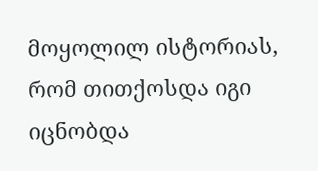მოყოლილ ისტორიას, რომ თითქოსდა იგი იცნობდა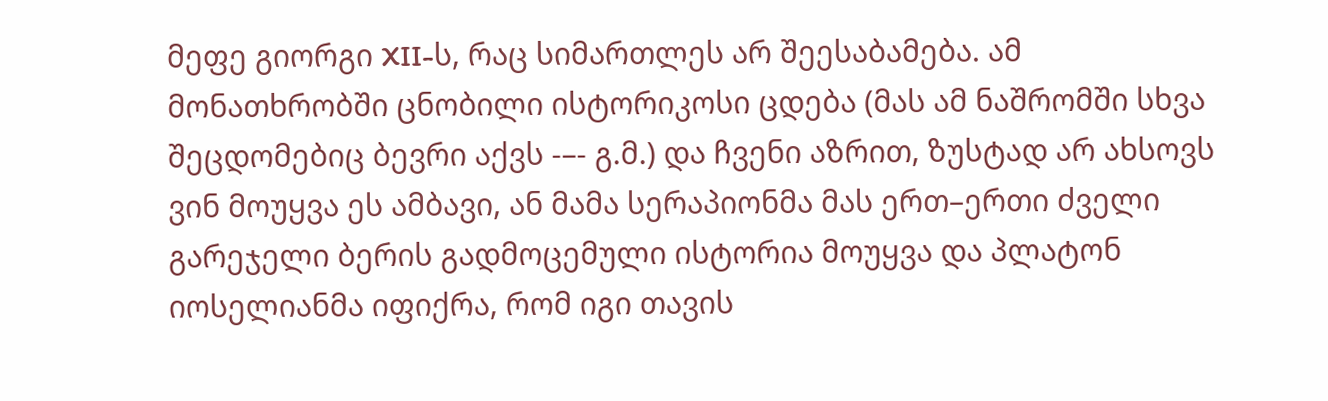მეფე გიორგი XII-ს, რაც სიმართლეს არ შეესაბამება. ამ მონათხრობში ცნობილი ისტორიკოსი ცდება (მას ამ ნაშრომში სხვა შეცდომებიც ბევრი აქვს -–- გ.მ.) და ჩვენი აზრით, ზუსტად არ ახსოვს ვინ მოუყვა ეს ამბავი, ან მამა სერაპიონმა მას ერთ–ერთი ძველი გარეჯელი ბერის გადმოცემული ისტორია მოუყვა და პლატონ იოსელიანმა იფიქრა, რომ იგი თავის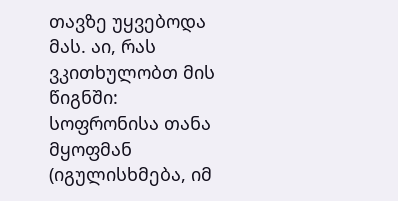თავზე უყვებოდა მას. აი, რას ვკითხულობთ მის წიგნში: სოფრონისა თანა მყოფმან (იგულისხმება, იმ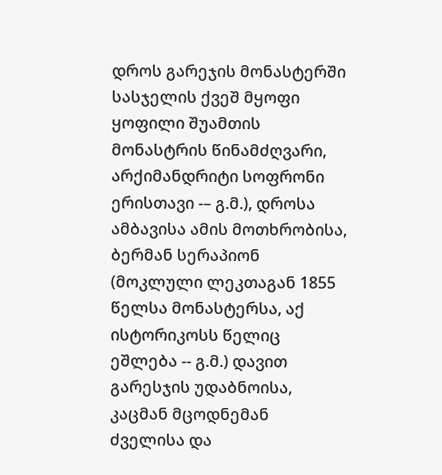დროს გარეჯის მონასტერში სასჯელის ქვეშ მყოფი ყოფილი შუამთის მონასტრის წინამძღვარი, არქიმანდრიტი სოფრონი ერისთავი -– გ.მ.), დროსა ამბავისა ამის მოთხრობისა, ბერმან სერაპიონ (მოკლული ლეკთაგან 1855 წელსა მონასტერსა, აქ ისტორიკოსს წელიც ეშლება -- გ.მ.) დავით გარესჯის უდაბნოისა, კაცმან მცოდნემან ძველისა და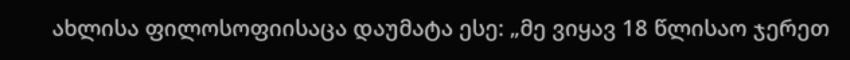ახლისა ფილოსოფიისაცა დაუმატა ესე: „მე ვიყავ 18 წლისაო ჯერეთ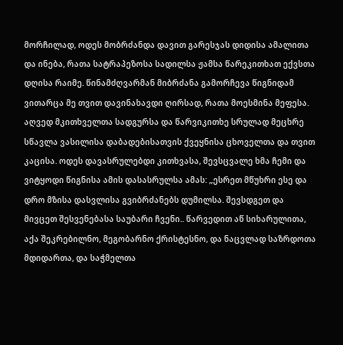მორჩილად, ოდეს მობრძანდა დავით გარესჯას დიდისა ამალითა და ინება, რათა სატრაპეზოსა სადილსა ჟამსა წარეკითხათ ექვსთა დღისა რაიმე. წინამძღვარმან მიბრძანა გამორჩევა წიგნიდამ ვითარცა მე თვით დავინახავდი ღირსად, რათა მოესმინა მეფესა. აღვედ მკითხველთა სადგურსა და წარვიკითხე სრულად მეცხრე სწავლა ვასილისა დაბადებისათვის ქვეყნისა ცხოველთა და თვით კაცისა. ოდეს დავასრულებდი კითხვასა, შევსცვალე ხმა ჩემი და ვიტყოდი წიგნისა ამის დასასრულსა ამას: „ესრეთ მწუხრი ესე და დრო მზისა დასვლისა გვიბრძანებს დუმილსა. შევსდგეთ და მივცეთ შესვენებასა საუბარი ჩვენი.. წარვედით აწ სიხარულითა, აქა შეკრებილნო, მეგობარნო ქრისტესნო, და ნაცვლად საზრდოთა მდიდართა, და საჭმელთა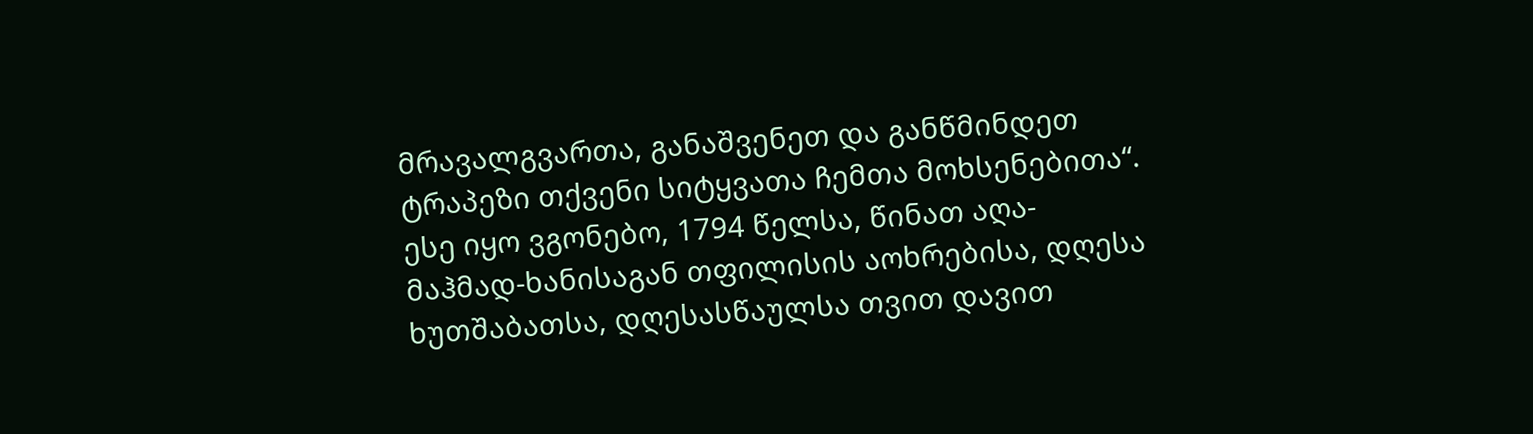მრავალგვართა, განაშვენეთ და განწმინდეთ ტრაპეზი თქვენი სიტყვათა ჩემთა მოხსენებითა“. ესე იყო ვგონებო, 1794 წელსა, წინათ აღა-მაჰმად-ხანისაგან თფილისის აოხრებისა, დღესა ხუთშაბათსა, დღესასწაულსა თვით დავით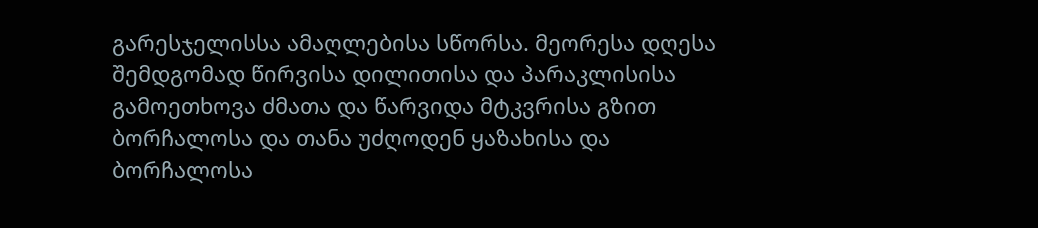გარესჯელისსა ამაღლებისა სწორსა. მეორესა დღესა შემდგომად წირვისა დილითისა და პარაკლისისა გამოეთხოვა ძმათა და წარვიდა მტკვრისა გზით ბორჩალოსა და თანა უძღოდენ ყაზახისა და ბორჩალოსა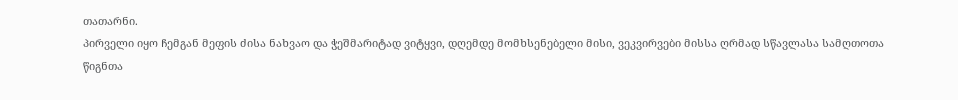თათარნი.
პირველი იყო ჩემგან მეფის ძისა ნახვაო და ჭეშმარიტად ვიტყვი, დღემდე მომხსენებელი მისი, ვეკვირვები მისსა ღრმად სწავლასა სამღთოთა წიგნთა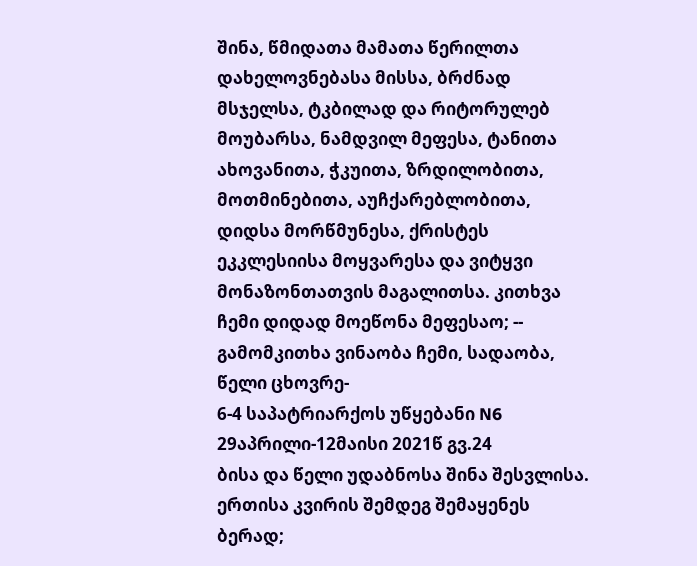შინა, წმიდათა მამათა წერილთა დახელოვნებასა მისსა, ბრძნად მსჯელსა, ტკბილად და რიტორულებ მოუბარსა, ნამდვილ მეფესა, ტანითა
ახოვანითა, ჭკუითა, ზრდილობითა, მოთმინებითა, აუჩქარებლობითა, დიდსა მორწმუნესა, ქრისტეს ეკკლესიისა მოყვარესა და ვიტყვი მონაზონთათვის მაგალითსა. კითხვა ჩემი დიდად მოეწონა მეფესაო; -- გამომკითხა ვინაობა ჩემი, სადაობა, წელი ცხოვრე-
6-4 საპატრიარქოს უწყებანი N6 29აპრილი-12მაისი 2021წ გვ.24
ბისა და წელი უდაბნოსა შინა შესვლისა. ერთისა კვირის შემდეგ შემაყენეს ბერად;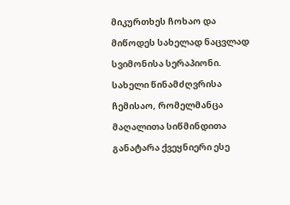მიკურთხეს ჩოხაო და მიწოდეს სახელად ნაცვლად სვიმონისა სერაპიონი. სახელი წინამძღვრისა ჩემისაო, რომელმანცა მაღალითა სიწმინდითა განატარა ქვეყნიერი ესე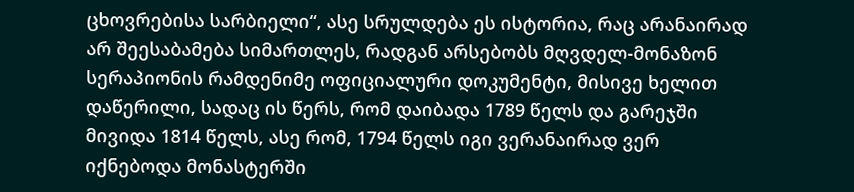ცხოვრებისა სარბიელი“, ასე სრულდება ეს ისტორია, რაც არანაირად არ შეესაბამება სიმართლეს, რადგან არსებობს მღვდელ-მონაზონ სერაპიონის რამდენიმე ოფიციალური დოკუმენტი, მისივე ხელით დაწერილი, სადაც ის წერს, რომ დაიბადა 1789 წელს და გარეჯში მივიდა 1814 წელს, ასე რომ, 1794 წელს იგი ვერანაირად ვერ იქნებოდა მონასტერში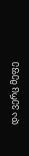და ვერც მეფე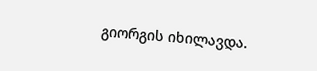გიორგის იხილავდა.